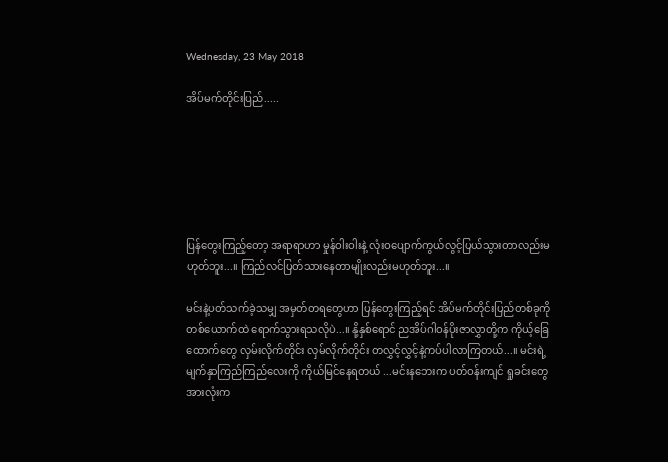Wednesday, 23 May 2018

အိပ်မက်တိုင်းပြည်.....






ပြန်တွေးကြည့်တော့ အရာရာဟာ မှုန်ဝါးဝါးနဲ့ လုံးဝပျောက်ကွယ်လွင့်ပြယ်သွားတာလည်းမဟုတ်ဘူး...။ ကြည်လင်ပြတ်သားနေတာမျိုးလည်းမဟုတ်ဘူး...။

မင်းနဲ့ပတ်သက်ခဲ့သမျှ အမှတ်တရတွေဟာ ပြန်တွေးကြည့်ရင် အိပ်မက်တိုင်းပြည်တစ်ခုကို တစ်ယောက်ထဲ ရောက်သွားရသလိုပဲ...။ နို့နှစ်ရောင် ညအိပ်ဂါဝန်ပိုးဇာလွှာတို့က ကိုယ့်ခြေထောက်တွေ လှမ်းလိုက်တိုင်း လှမ်လိုက်တိုင်း တလွှင့်လွှင့်နဲ့ကပ်ပါလာကြတယ်...။ မင်းရဲ့ မျက်နှာကြည်ကြည်လေးကို ကိုယ်မြင်နေရတယ် ...မင်းနဘေးက ပတ်ဝန်းကျင် ရှုခင်းတွေအားလုံးက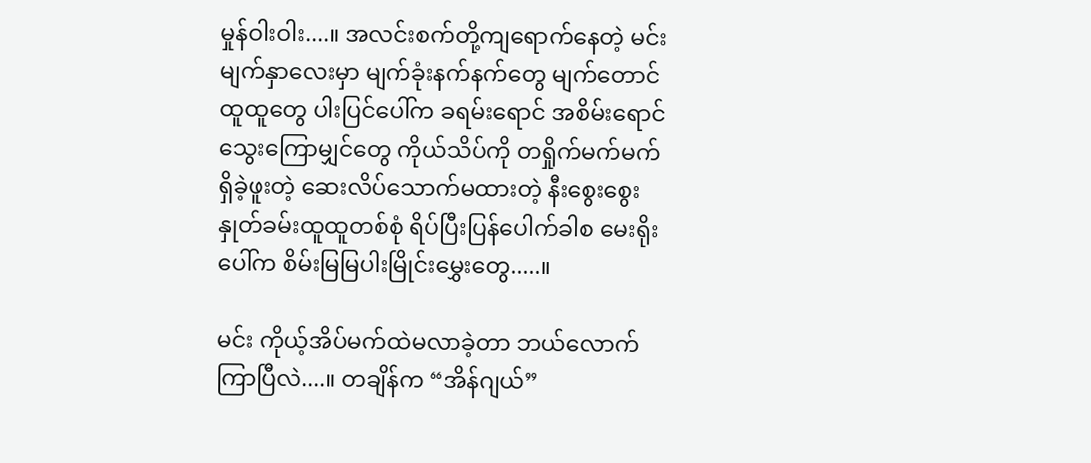မှုန်ဝါးဝါး....။ အလင်းစက်တို့ကျရောက်နေတဲ့ မင်းမျက်နှာလေးမှာ မျက်ခုံးနက်နက်တွေ မျက်တောင်ထူထူတွေ ပါးပြင်ပေါ်က ခရမ်းရောင် အစိမ်းရောင် သွေးကြောမျှင်တွေ ကိုယ်သိပ်ကို တရှိုက်မက်မက်ရှိခဲ့ဖူးတဲ့ ဆေးလိပ်သောက်မထားတဲ့ နီးစွေးစွေး နှုတ်ခမ်းထူထူတစ်စုံ ရိပ်ပြီးပြန်ပေါက်ခါစ မေးရိုးပေါ်က စိမ်းမြမြပါးမြိုင်းမွှေးတွေ.....။

မင်း ကိုယ့်အိပ်မက်ထဲမလာခဲ့တာ ဘယ်လောက်ကြာပြီလဲ....။ တချိန်က “အိန်ဂျယ်”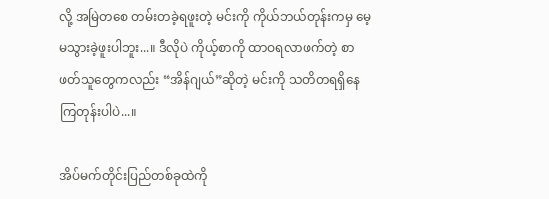လို့ အမြဲတစေ တမ်းတခဲ့ရဖူးတဲ့ မင်းကို ကိုယ်ဘယ်တုန်းကမှ မေ့မသွားခဲ့ဖူးပါဘူး...။ ဒီလိုပဲ ကိုယ့်စာကို ထာဝရလာဖက်တဲ့ စာဖတ်သူတွေကလည်း “အိန်ဂျယ်”ဆိုတဲ့ မင်းကို သတိတရရှိနေကြတုန်းပါပဲ...။

အိပ်မက်တိုင်းပြည်တစ်ခုထဲကို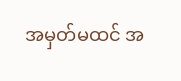အမှတ်မထင် အ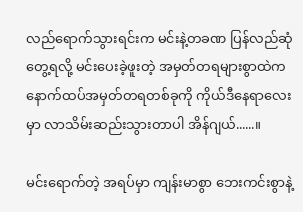လည်ရောက်သွားရင်းက မင်းနဲ့တခဏ ပြန်လည်ဆုံတွေ့ရလို့ မင်းပေးခဲ့ဖူးတဲ့ အမှတ်တရများစွာထဲက နောက်ထပ်အမှတ်တရတစ်ခုကို ကိုယ်ဒီနေရာလေးမှာ လာသိမ်းဆည်းသွားတာပါ အိန်ဂျယ်......။

မင်းရောက်တဲ့ အရပ်မှာ ကျန်းမာစွာ ဘေးကင်းစွာနဲ့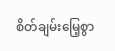စိတ်ချမ်းမြေ့စွာ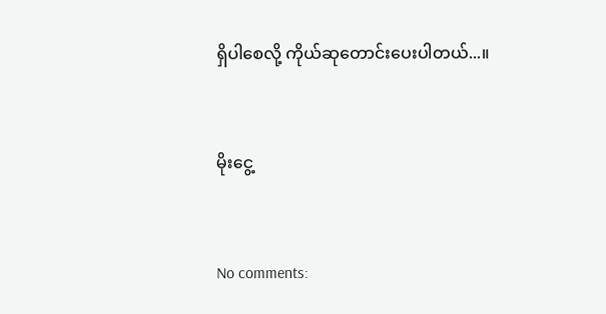ရှိပါစေလို့ ကိုယ်ဆုတောင်းပေးပါတယ်...။


မိုးငွေ့


No comments: